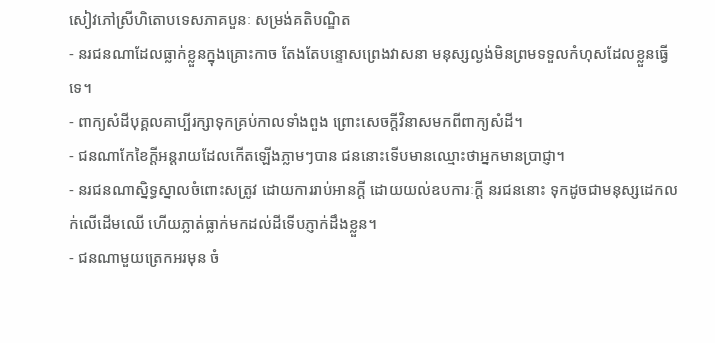សៀវភៅស្រីហិតោបទេសភាគបួនៈ សម្រង់គតិបណ្ឌិត
- នរជនណាដែលធ្លាក់ខ្លួនក្នុងគ្រោះកាច តែងតែបន្ទោសព្រេងវាសនា មនុស្សល្ងង់មិនព្រមទទួលកំហុសដែលខ្លួនធ្វើទេ។
- ពាក្យសំដីបុគ្គលគាប្បីរក្សាទុកគ្រប់កាលទាំងពួង ព្រោះសេចក្តីវិនាសមកពីពាក្យសំដី។
- ជនណាកែខៃក្តីអន្តរាយដែលកើតឡើងភ្លាមៗបាន ជននោះទើបមានឈ្មោះថាអ្នកមានប្រាជ្ញា។
- នរជនណាស្និទ្ធស្នាលចំពោះសត្រូវ ដោយការរាប់អានក្តី ដោយយល់ឧបការៈក្តី នរជននោះ ទុកដូចជាមនុស្សដេកលក់លើដើមឈើ ហើយភ្លាត់ធ្លាក់មកដល់ដីទើបភ្ញាក់ដឹងខ្លួន។
- ជនណាមួយត្រេកអរមុន ចំ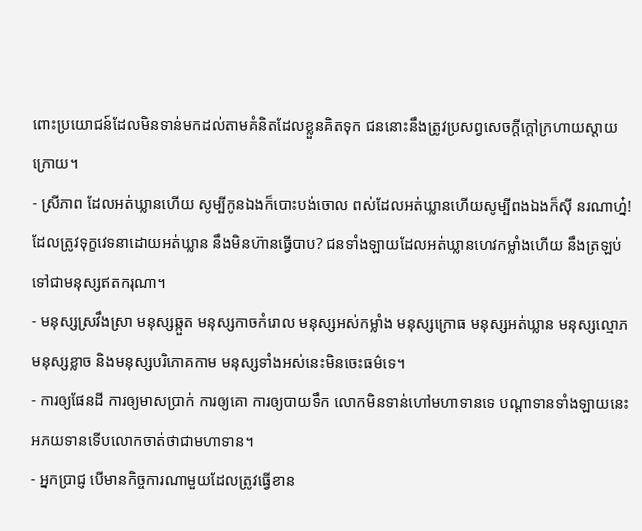ពោះប្រយោជន៍ដែលមិនទាន់មកដល់តាមគំនិតដែលខ្លួនគិតទុក ជននោះនឹងត្រូវប្រសព្វសេចក្តីក្តៅក្រហាយស្តាយក្រោយ។
- ស្រីភាព ដែលអត់ឃ្លានហើយ សូម្បីកូនឯងក៏បោះបង់ចោល ពស់ដែលអត់ឃ្លានហើយសូម្បីពងឯងក៏ស៊ី នរណាហ្ន៎! ដែលត្រូវទុក្ខវេទនាដោយអត់ឃ្លាន នឹងមិនហ៊ានធ្វើបាប? ជនទាំងឡាយដែលអត់ឃ្លានហេវកម្លាំងហើយ នឹងត្រឡប់ទៅជាមនុស្សឥតករុណា។
- មនុស្សស្រវឹងស្រា មនុស្សឆ្កួត មនុស្សកាចកំរោល មនុស្សអស់កម្លាំង មនុស្សក្រោធ មនុស្សអត់ឃ្លាន មនុស្សល្មោភ មនុស្សខ្លាច និងមនុស្សបរិភោគកាម មនុស្សទាំងអស់នេះមិនចេះធម៌ទេ។
- ការឲ្យផែនដី ការឲ្យមាសប្រាក់ ការឲ្យគោ ការឲ្យបាយទឹក លោកមិនទាន់ហៅមហាទានទេ បណ្តាទានទាំងឡាយនេះ អភយទានទើបលោកចាត់ថាជាមហាទាន។
- អ្នកប្រាជ្ញ បើមានកិច្ចការណាមួយដែលត្រូវធ្វើខាន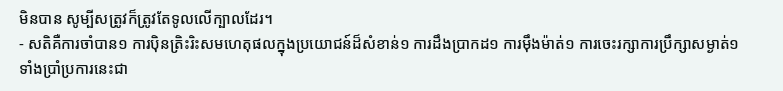មិនបាន សូម្បីសត្រូវក៏ត្រូវតែទូលលើក្បាលដែរ។
- សតិគឺការចាំបាន១ ការប៉ិនត្រិះរិះសមហេតុផលក្នុងប្រយោជន៍ដ៏សំខាន់១ ការដឹងប្រាកដ១ ការម៉ឹងម៉ាត់១ ការចេះរក្សាការប្រឹក្សាសម្ងាត់១ ទាំងប្រាំប្រការនេះជា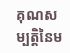គុណសម្បត្តិនៃម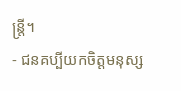ន្រ្តី។
- ជនគប្បីយកចិត្តមនុស្ស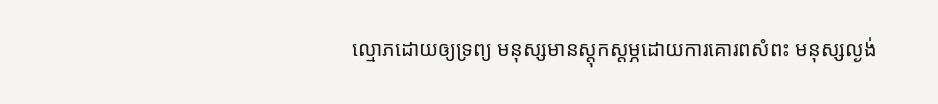ល្មោភដោយឲ្យទ្រព្យ មនុស្សមានស្តុកស្តម្ភដោយការគោរពសំពះ មនុស្សល្ងង់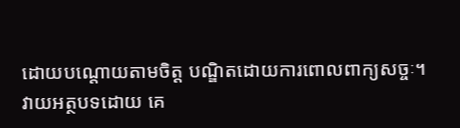ដោយបណ្តោយតាមចិត្ត បណ្ឌិតដោយការពោលពាក្យសច្ចៈ។
វាយអត្ថបទដោយ គេ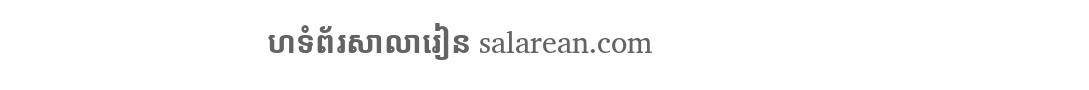ហទំព័រសាលារៀន salarean.com